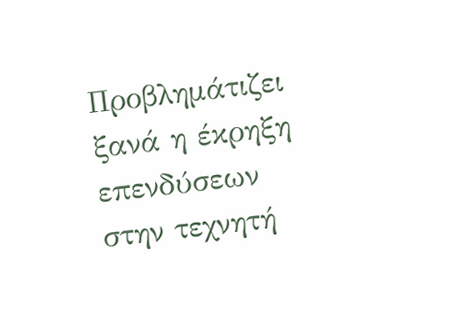Προβλημάτιζει ξανά η έκρηξη επενδύσεων στην τεχνητή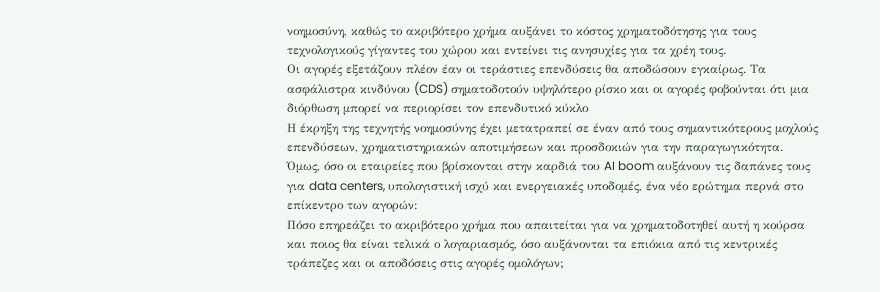νοημοσύνη, καθώς το ακριβότερο χρήμα αυξάνει το κόστος χρηματοδότησης για τους τεχνολογικούς γίγαντες του χώρου και εντείνει τις ανησυχίες για τα χρέη τους.
Οι αγορές εξετάζουν πλέον έαν οι τεράστιες επενδύσεις θα αποδώσουν εγκαίρως. Τα ασφάλιστρα κινδύνου (CDS) σηματοδοτούν υψηλότερο ρίσκο και οι αγορές φοβούνται ότι μια διόρθωση μπορεί να περιορίσει τον επενδυτικό κύκλο
Η έκρηξη της τεχνητής νοημοσύνης έχει μετατραπεί σε έναν από τους σημαντικότερους μοχλούς επενδύσεων, χρηματιστηριακών αποτιμήσεων και προσδοκιών για την παραγωγικότητα. Όμως, όσο οι εταιρείες που βρίσκονται στην καρδιά του AI boom αυξάνουν τις δαπάνες τους για data centers, υπολογιστική ισχύ και ενεργειακές υποδομές, ένα νέο ερώτημα περνά στο επίκεντρο των αγορών:
Πόσο επηρεάζει το ακριβότερο χρήμα που απαιτείται για να χρηματοδοτηθεί αυτή η κούρσα και ποιος θα είναι τελικά ο λογαριασμός, όσο αυξάνονται τα επιόκια από τις κεντρικές τράπεζες και οι αποδόσεις στις αγορές ομολόγων;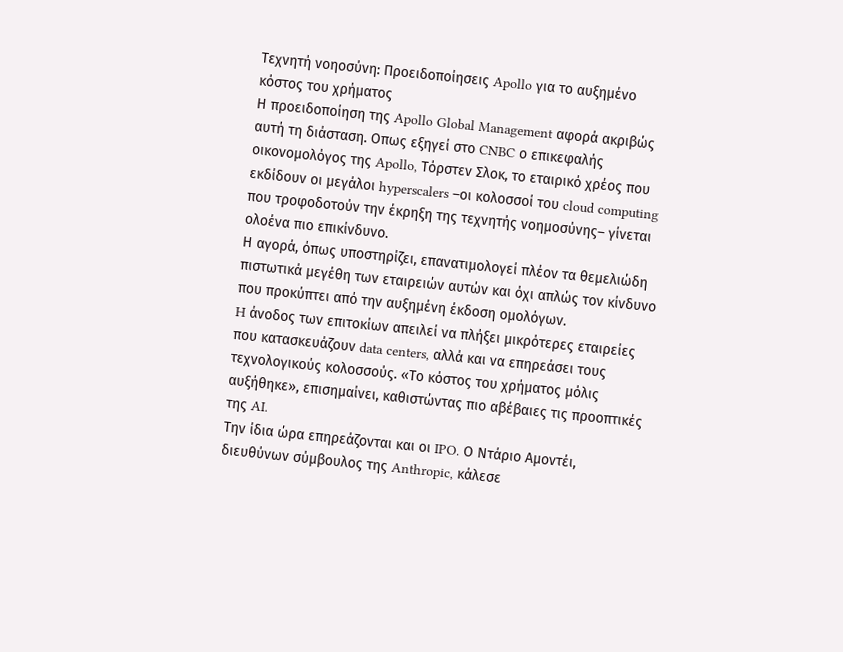Τεχνητή νοηοσύνη: Προειδοποίησεις Apollo για το αυξημένο κόστος του χρήματος
Η προειδοποίηση της Apollo Global Management αφορά ακριβώς αυτή τη διάσταση. Οπως εξηγεί στο CNBC ο επικεφαλής οικονομολόγος της Apollo, Τόρστεν Σλοκ, το εταιρικό χρέος που εκδίδουν οι μεγάλοι hyperscalers –οι κολοσσοί του cloud computing που τροφοδοτούν την έκρηξη της τεχνητής νοημοσύνης– γίνεται ολοένα πιο επικίνδυνο.
Η αγορά, όπως υποστηρίζει, επανατιμολογεί πλέον τα θεμελιώδη πιστωτικά μεγέθη των εταιρειών αυτών και όχι απλώς τον κίνδυνο που προκύπτει από την αυξημένη έκδοση ομολόγων.
H άνοδος των επιτοκίων απειλεί να πλήξει μικρότερες εταιρείες που κατασκευάζουν data centers, αλλά και να επηρεάσει τους τεχνολογικούς κολοσσούς. «Το κόστος του χρήματος μόλις αυξήθηκε», επισημαίνει, καθιστώντας πιο αβέβαιες τις προοπτικές της AI.
Την ίδια ώρα επηρεάζονται και οι IPO. Ο Ντάριο Αμοντέι, διευθύνων σύμβουλος της Anthropic, κάλεσε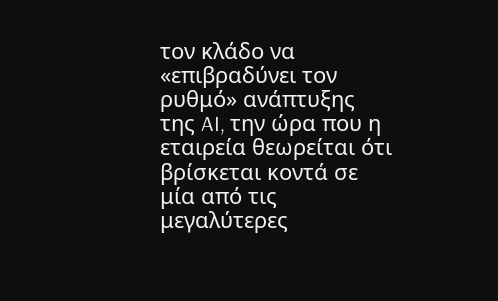τον κλάδο να «επιβραδύνει τον ρυθμό» ανάπτυξης της AI, την ώρα που η εταιρεία θεωρείται ότι βρίσκεται κοντά σε μία από τις μεγαλύτερες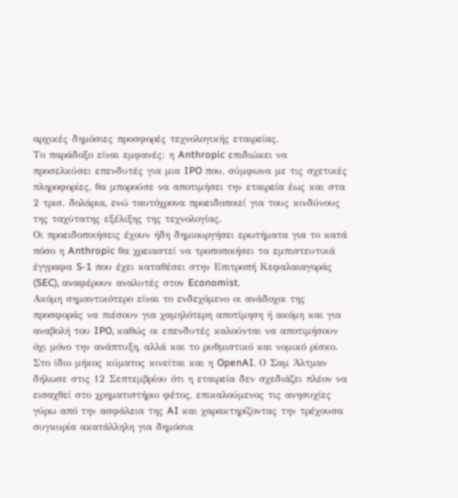αρχικές δημόσιες προσφορές τεχνολογικής εταιρείας.
Το παράδοξο είναι εμφανές: η Anthropic επιδιώκει να προσελκύσει επενδυτές για μια IPO που, σύμφωνα με τις σχετικές πληροφορίες, θα μπορούσε να αποτιμήσει την εταιρεία έως και στα 2 τρισ. δολάρια, ενώ ταυτόχρονα προειδοποιεί για τους κινδύνους της ταχύτατης εξέλιξης της τεχνολογίας.
Οι προειδοποιήσεις έχουν ήδη δημιουργήσει ερωτήματα για το κατά πόσο η Anthropic θα χρειαστεί να τροποποιήσει τα εμπιστευτικά έγγραφα S-1 που έχει καταθέσει στην Επιτροπή Κεφαλαιαγοράς (SEC), αναφέρουν αναλυτές στον Economist.
Ακόμη σημαντικότερο είναι το ενδεχόμενο οι ανάδοχοι της προσφοράς να πιέσουν για χαμηλότερη αποτίμηση ή ακόμη και για αναβολή του IPO, καθώς οι επενδυτές καλούνται να αποτιμήσουν όχι μόνο την ανάπτυξη, αλλά και το ρυθμιστικό και νομικό ρίσκο.
Στο ίδιο μήκος κύματος κινείται και η OpenAI. Ο Σαμ Άλτμαν δήλωσε στις 12 Σεπτεμβρίου ότι η εταιρεία δεν σχεδιάζει πλέον να εισαχθεί στο χρηματιστήριο φέτος, επικαλούμενος τις ανησυχίες γύρω από την ασφάλεια της AI και χαρακτηρίζοντας την τρέχουσα συγκυρία ακατάλληλη για δημόσια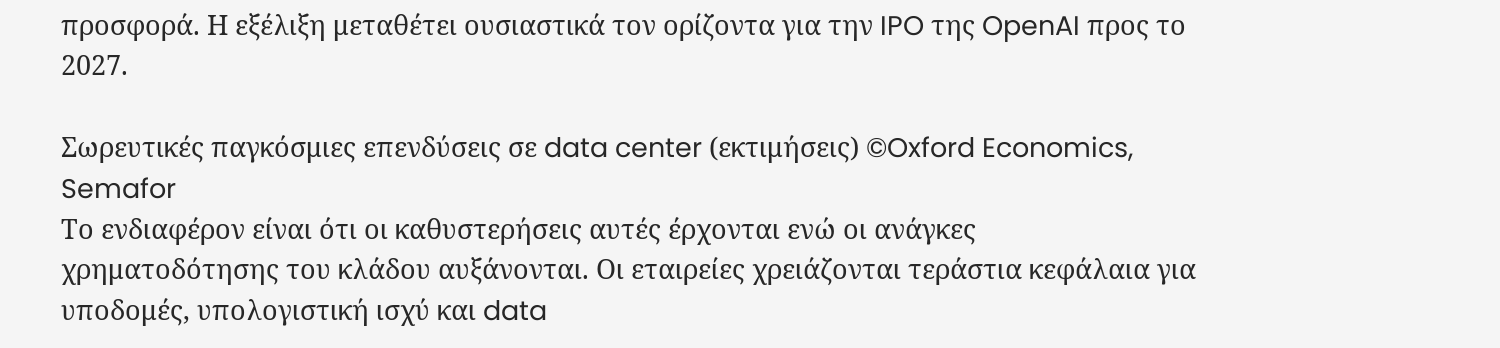προσφορά. Η εξέλιξη μεταθέτει ουσιαστικά τον ορίζοντα για την IPO της OpenAI προς το 2027.

Σωρευτικές παγκόσμιες επενδύσεις σε data center (εκτιμήσεις) ©Oxford Economics, Semafor
Το ενδιαφέρον είναι ότι οι καθυστερήσεις αυτές έρχονται ενώ οι ανάγκες χρηματοδότησης του κλάδου αυξάνονται. Οι εταιρείες χρειάζονται τεράστια κεφάλαια για υποδομές, υπολογιστική ισχύ και data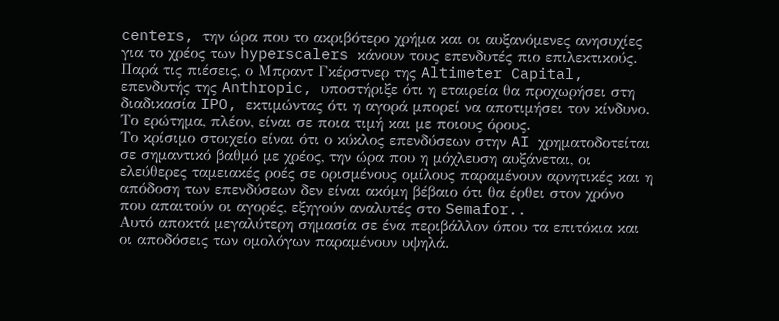centers, την ώρα που το ακριβότερο χρήμα και οι αυξανόμενες ανησυχίες για το χρέος των hyperscalers κάνουν τους επενδυτές πιο επιλεκτικούς.
Παρά τις πιέσεις, ο Μπραντ Γκέρστνερ της Altimeter Capital, επενδυτής της Anthropic, υποστήριξε ότι η εταιρεία θα προχωρήσει στη διαδικασία IPO, εκτιμώντας ότι η αγορά μπορεί να αποτιμήσει τον κίνδυνο. Το ερώτημα, πλέον, είναι σε ποια τιμή και με ποιους όρους.
Το κρίσιμο στοιχείο είναι ότι ο κύκλος επενδύσεων στην AI χρηματοδοτείται σε σημαντικό βαθμό με χρέος, την ώρα που η μόχλευση αυξάνεται, οι ελεύθερες ταμειακές ροές σε ορισμένους ομίλους παραμένουν αρνητικές και η απόδοση των επενδύσεων δεν είναι ακόμη βέβαιο ότι θα έρθει στον χρόνο που απαιτούν οι αγορές, εξηγούν αναλυτές στο Semafor..
Αυτό αποκτά μεγαλύτερη σημασία σε ένα περιβάλλον όπου τα επιτόκια και οι αποδόσεις των ομολόγων παραμένουν υψηλά.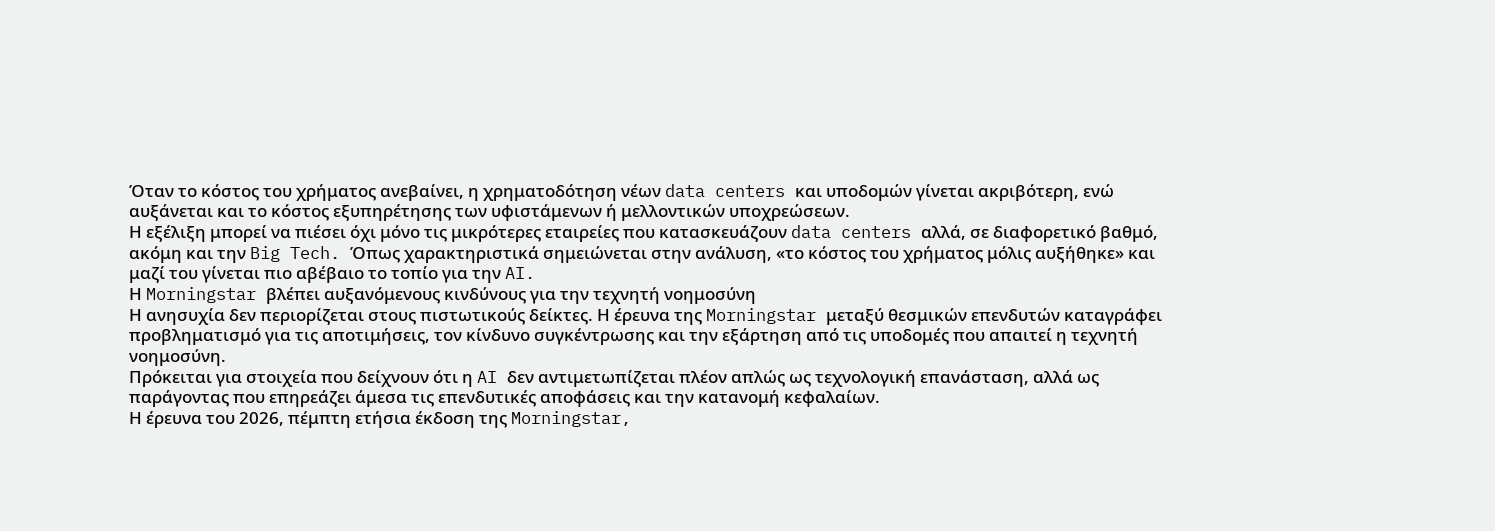Όταν το κόστος του χρήματος ανεβαίνει, η χρηματοδότηση νέων data centers και υποδομών γίνεται ακριβότερη, ενώ αυξάνεται και το κόστος εξυπηρέτησης των υφιστάμενων ή μελλοντικών υποχρεώσεων.
Η εξέλιξη μπορεί να πιέσει όχι μόνο τις μικρότερες εταιρείες που κατασκευάζουν data centers αλλά, σε διαφορετικό βαθμό, ακόμη και την Big Tech. Όπως χαρακτηριστικά σημειώνεται στην ανάλυση, «το κόστος του χρήματος μόλις αυξήθηκε» και μαζί του γίνεται πιο αβέβαιο το τοπίο για την AI.
Η Morningstar βλέπει αυξανόμενους κινδύνους για την τεχνητή νοημοσύνη
Η ανησυχία δεν περιορίζεται στους πιστωτικούς δείκτες. Η έρευνα της Morningstar μεταξύ θεσμικών επενδυτών καταγράφει προβληματισμό για τις αποτιμήσεις, τον κίνδυνο συγκέντρωσης και την εξάρτηση από τις υποδομές που απαιτεί η τεχνητή νοημοσύνη.
Πρόκειται για στοιχεία που δείχνουν ότι η AI δεν αντιμετωπίζεται πλέον απλώς ως τεχνολογική επανάσταση, αλλά ως παράγοντας που επηρεάζει άμεσα τις επενδυτικές αποφάσεις και την κατανομή κεφαλαίων.
Η έρευνα του 2026, πέμπτη ετήσια έκδοση της Morningstar,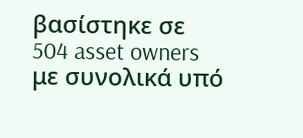βασίστηκε σε 504 asset owners με συνολικά υπό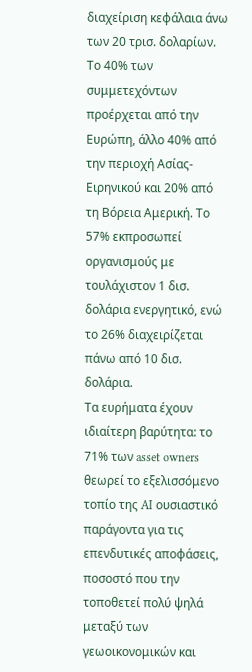διαχείριση κεφάλαια άνω των 20 τρισ. δολαρίων. Το 40% των συμμετεχόντων προέρχεται από την Ευρώπη, άλλο 40% από την περιοχή Ασίας-Ειρηνικού και 20% από τη Βόρεια Αμερική. Το 57% εκπροσωπεί οργανισμούς με τουλάχιστον 1 δισ. δολάρια ενεργητικό, ενώ το 26% διαχειρίζεται πάνω από 10 δισ. δολάρια.
Τα ευρήματα έχουν ιδιαίτερη βαρύτητα: το 71% των asset owners θεωρεί το εξελισσόμενο τοπίο της AI ουσιαστικό παράγοντα για τις επενδυτικές αποφάσεις, ποσοστό που την τοποθετεί πολύ ψηλά μεταξύ των γεωοικονομικών και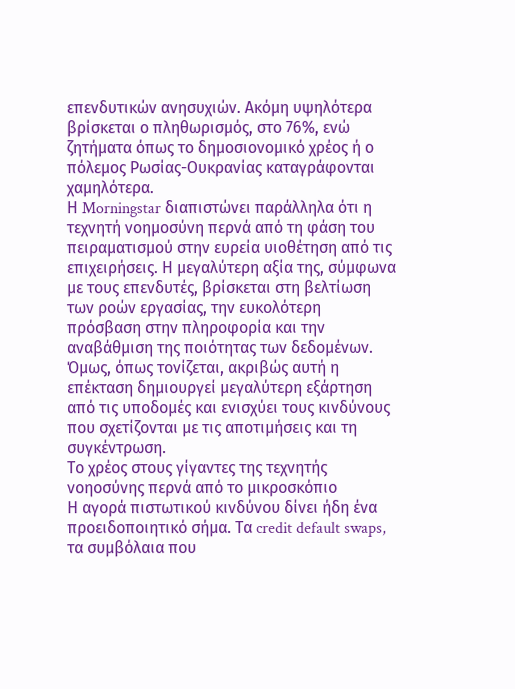επενδυτικών ανησυχιών. Ακόμη υψηλότερα βρίσκεται ο πληθωρισμός, στο 76%, ενώ ζητήματα όπως το δημοσιονομικό χρέος ή ο πόλεμος Ρωσίας-Ουκρανίας καταγράφονται χαμηλότερα.
Η Morningstar διαπιστώνει παράλληλα ότι η τεχνητή νοημοσύνη περνά από τη φάση του πειραματισμού στην ευρεία υιοθέτηση από τις επιχειρήσεις. Η μεγαλύτερη αξία της, σύμφωνα με τους επενδυτές, βρίσκεται στη βελτίωση των ροών εργασίας, την ευκολότερη πρόσβαση στην πληροφορία και την αναβάθμιση της ποιότητας των δεδομένων.
Όμως, όπως τονίζεται, ακριβώς αυτή η επέκταση δημιουργεί μεγαλύτερη εξάρτηση από τις υποδομές και ενισχύει τους κινδύνους που σχετίζονται με τις αποτιμήσεις και τη συγκέντρωση.
Το χρέος στους γίγαντες της τεχνητής νοηοσύνης περνά από το μικροσκόπιο
Η αγορά πιστωτικού κινδύνου δίνει ήδη ένα προειδοποιητικό σήμα. Τα credit default swaps, τα συμβόλαια που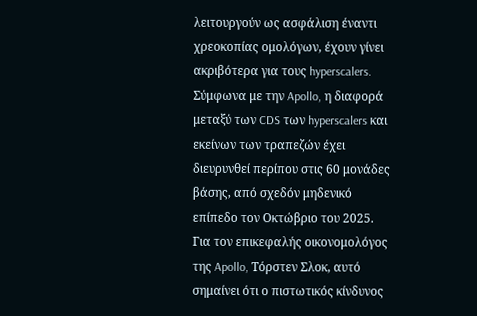λειτουργούν ως ασφάλιση έναντι χρεοκοπίας ομολόγων, έχουν γίνει ακριβότερα για τους hyperscalers.
Σύμφωνα με την Apollo, η διαφορά μεταξύ των CDS των hyperscalers και εκείνων των τραπεζών έχει διευρυνθεί περίπου στις 60 μονάδες βάσης, από σχεδόν μηδενικό επίπεδο τον Οκτώβριο του 2025.
Για τον επικεφαλής οικονομολόγος της Apollo, Τόρστεν Σλοκ, αυτό σημαίνει ότι ο πιστωτικός κίνδυνος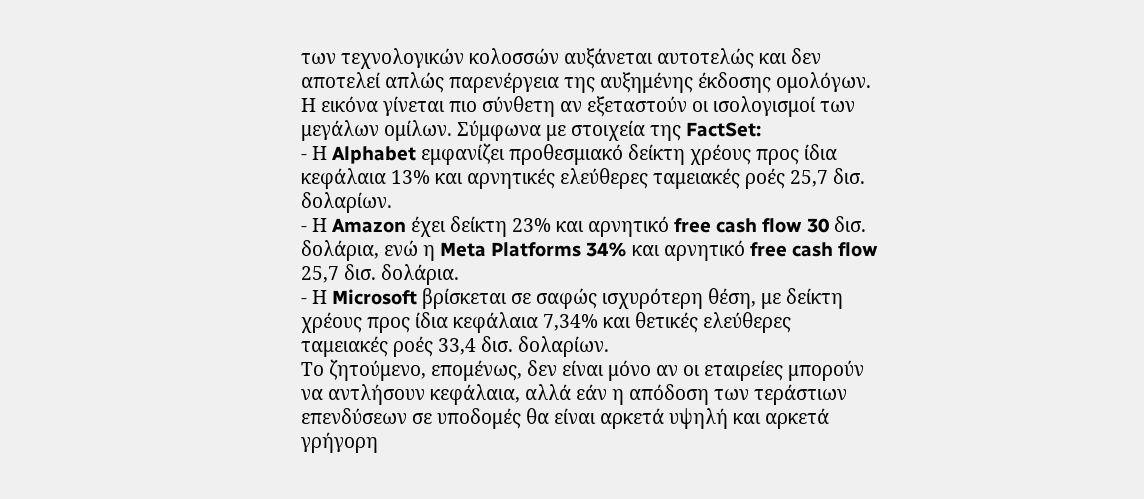των τεχνολογικών κολοσσών αυξάνεται αυτοτελώς και δεν αποτελεί απλώς παρενέργεια της αυξημένης έκδοσης ομολόγων.
Η εικόνα γίνεται πιο σύνθετη αν εξεταστούν οι ισολογισμοί των μεγάλων ομίλων. Σύμφωνα με στοιχεία της FactSet:
- Η Alphabet εμφανίζει προθεσμιακό δείκτη χρέους προς ίδια κεφάλαια 13% και αρνητικές ελεύθερες ταμειακές ροές 25,7 δισ. δολαρίων.
- Η Amazon έχει δείκτη 23% και αρνητικό free cash flow 30 δισ. δολάρια, ενώ η Meta Platforms 34% και αρνητικό free cash flow 25,7 δισ. δολάρια.
- Η Microsoft βρίσκεται σε σαφώς ισχυρότερη θέση, με δείκτη χρέους προς ίδια κεφάλαια 7,34% και θετικές ελεύθερες ταμειακές ροές 33,4 δισ. δολαρίων.
Το ζητούμενο, επομένως, δεν είναι μόνο αν οι εταιρείες μπορούν να αντλήσουν κεφάλαια, αλλά εάν η απόδοση των τεράστιων επενδύσεων σε υποδομές θα είναι αρκετά υψηλή και αρκετά γρήγορη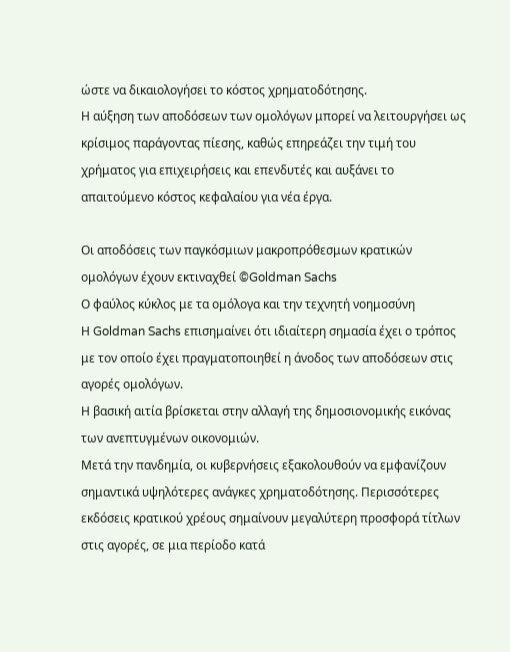ώστε να δικαιολογήσει το κόστος χρηματοδότησης.
Η αύξηση των αποδόσεων των ομολόγων μπορεί να λειτουργήσει ως κρίσιμος παράγοντας πίεσης, καθώς επηρεάζει την τιμή του χρήματος για επιχειρήσεις και επενδυτές και αυξάνει το απαιτούμενο κόστος κεφαλαίου για νέα έργα.

Οι αποδόσεις των παγκόσμιων μακροπρόθεσμων κρατικών ομολόγων έχουν εκτιναχθεί ©Goldman Sachs
Ο φαύλος κύκλος με τα ομόλογα και την τεχνητή νοημοσύνη
Η Goldman Sachs επισημαίνει ότι ιδιαίτερη σημασία έχει ο τρόπος με τον οποίο έχει πραγματοποιηθεί η άνοδος των αποδόσεων στις αγορές ομολόγων.
Η βασική αιτία βρίσκεται στην αλλαγή της δημοσιονομικής εικόνας των ανεπτυγμένων οικονομιών.
Μετά την πανδημία, οι κυβερνήσεις εξακολουθούν να εμφανίζουν σημαντικά υψηλότερες ανάγκες χρηματοδότησης. Περισσότερες εκδόσεις κρατικού χρέους σημαίνουν μεγαλύτερη προσφορά τίτλων στις αγορές, σε μια περίοδο κατά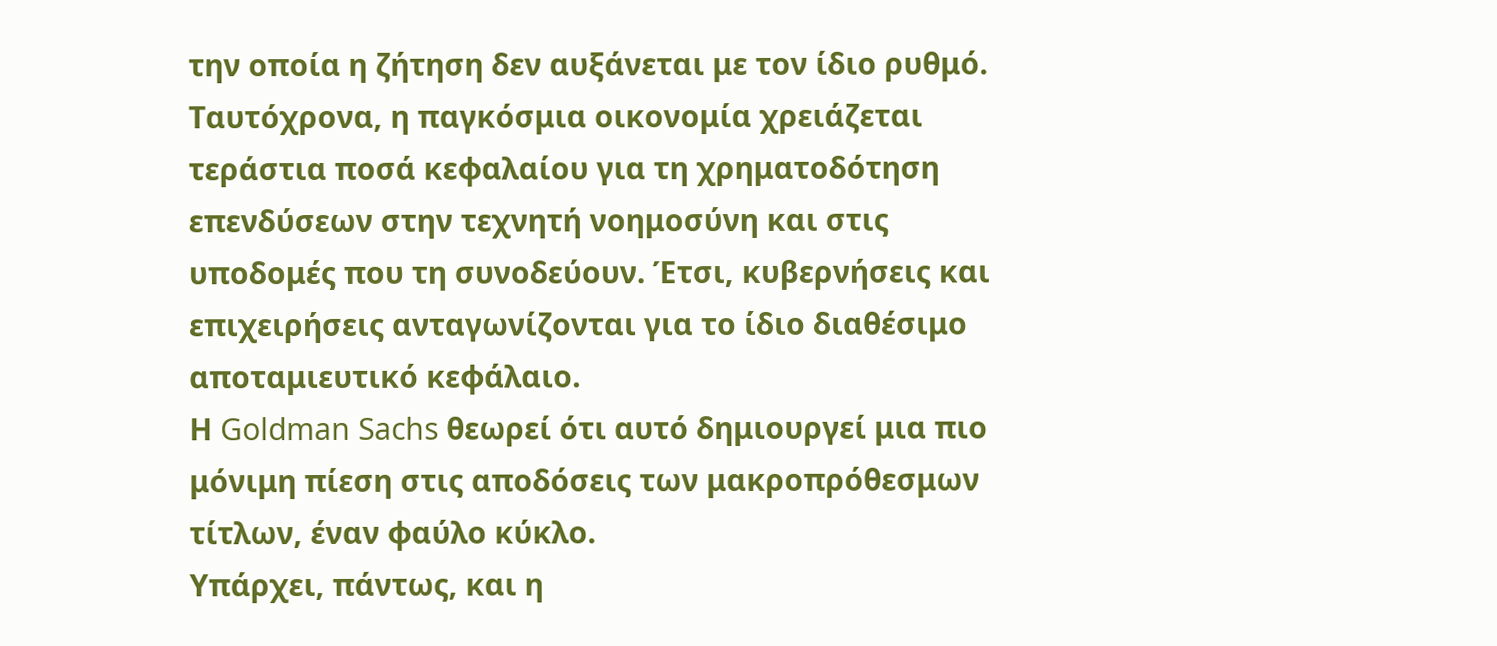την οποία η ζήτηση δεν αυξάνεται με τον ίδιο ρυθμό.
Ταυτόχρονα, η παγκόσμια οικονομία χρειάζεται τεράστια ποσά κεφαλαίου για τη χρηματοδότηση επενδύσεων στην τεχνητή νοημοσύνη και στις υποδομές που τη συνοδεύουν. Έτσι, κυβερνήσεις και επιχειρήσεις ανταγωνίζονται για το ίδιο διαθέσιμο αποταμιευτικό κεφάλαιο.
Η Goldman Sachs θεωρεί ότι αυτό δημιουργεί μια πιο μόνιμη πίεση στις αποδόσεις των μακροπρόθεσμων τίτλων, έναν φαύλο κύκλο.
Υπάρχει, πάντως, και η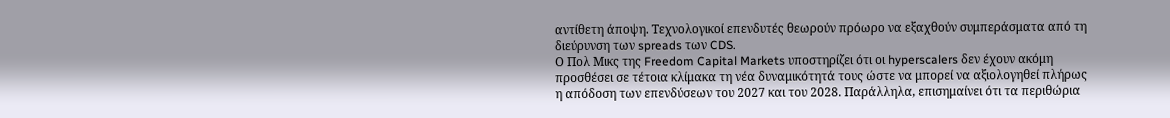αντίθετη άποψη. Τεχνολογικοί επενδυτές θεωρούν πρόωρο να εξαχθούν συμπεράσματα από τη διεύρυνση των spreads των CDS.
Ο Πολ Μικς της Freedom Capital Markets υποστηρίζει ότι οι hyperscalers δεν έχουν ακόμη προσθέσει σε τέτοια κλίμακα τη νέα δυναμικότητά τους ώστε να μπορεί να αξιολογηθεί πλήρως η απόδοση των επενδύσεων του 2027 και του 2028. Παράλληλα, επισημαίνει ότι τα περιθώρια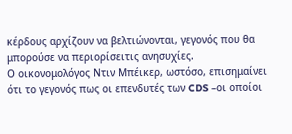κέρδους αρχίζουν να βελτιώνονται, γεγονός που θα μπορούσε να περιορίσειτις ανησυχίες.
Ο οικονομολόγος Ντιν Μπέικερ, ωστόσο, επισημαίνει ότι το γεγονός πως οι επενδυτές των CDS –οι οποίοι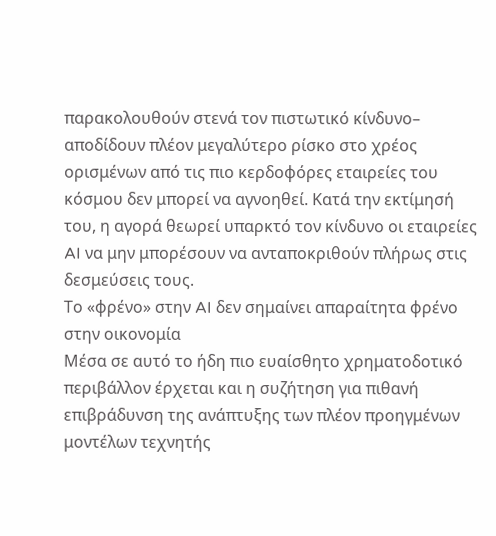παρακολουθούν στενά τον πιστωτικό κίνδυνο– αποδίδουν πλέον μεγαλύτερο ρίσκο στο χρέος ορισμένων από τις πιο κερδοφόρες εταιρείες του κόσμου δεν μπορεί να αγνοηθεί. Κατά την εκτίμησή του, η αγορά θεωρεί υπαρκτό τον κίνδυνο οι εταιρείες AI να μην μπορέσουν να ανταποκριθούν πλήρως στις δεσμεύσεις τους.
Το «φρένο» στην AI δεν σημαίνει απαραίτητα φρένο στην οικονομία
Μέσα σε αυτό το ήδη πιο ευαίσθητο χρηματοδοτικό περιβάλλον έρχεται και η συζήτηση για πιθανή επιβράδυνση της ανάπτυξης των πλέον προηγμένων μοντέλων τεχνητής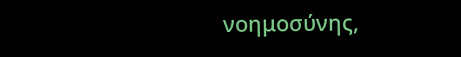νοημοσύνης,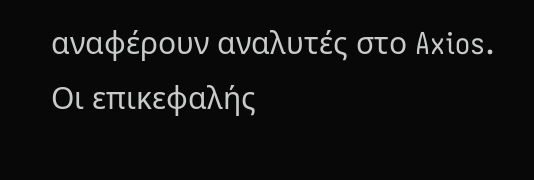αναφέρουν αναλυτές στο Axios.
Οι επικεφαλής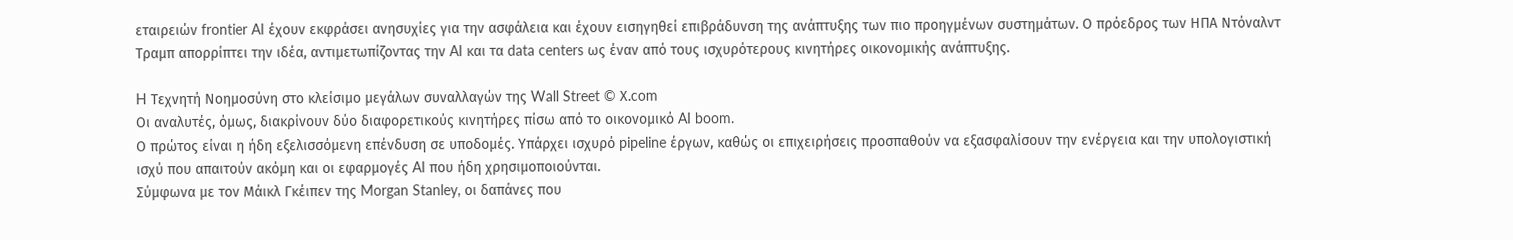εταιρειών frontier AI έχουν εκφράσει ανησυχίες για την ασφάλεια και έχουν εισηγηθεί επιβράδυνση της ανάπτυξης των πιο προηγμένων συστημάτων. Ο πρόεδρος των ΗΠΑ Ντόναλντ Τραμπ απορρίπτει την ιδέα, αντιμετωπίζοντας την AI και τα data centers ως έναν από τους ισχυρότερους κινητήρες οικονομικής ανάπτυξης.

H Τεχνητή Νοημοσύνη στο κλείσιμο μεγάλων συναλλαγών της Wall Street © Χ.com
Οι αναλυτές, όμως, διακρίνουν δύο διαφορετικούς κινητήρες πίσω από το οικονομικό AI boom.
Ο πρώτος είναι η ήδη εξελισσόμενη επένδυση σε υποδομές. Υπάρχει ισχυρό pipeline έργων, καθώς οι επιχειρήσεις προσπαθούν να εξασφαλίσουν την ενέργεια και την υπολογιστική ισχύ που απαιτούν ακόμη και οι εφαρμογές AI που ήδη χρησιμοποιούνται.
Σύμφωνα με τον Μάικλ Γκέιπεν της Morgan Stanley, οι δαπάνες που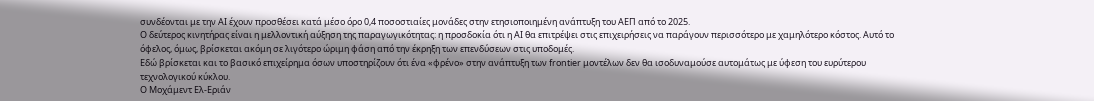συνδέονται με την AI έχουν προσθέσει κατά μέσο όρο 0,4 ποσοστιαίες μονάδες στην ετησιοποιημένη ανάπτυξη του ΑΕΠ από το 2025.
Ο δεύτερος κινητήρας είναι η μελλοντική αύξηση της παραγωγικότητας: η προσδοκία ότι η AI θα επιτρέψει στις επιχειρήσεις να παράγουν περισσότερο με χαμηλότερο κόστος. Αυτό το όφελος, όμως, βρίσκεται ακόμη σε λιγότερο ώριμη φάση από την έκρηξη των επενδύσεων στις υποδομές.
Εδώ βρίσκεται και το βασικό επιχείρημα όσων υποστηρίζουν ότι ένα «φρένο» στην ανάπτυξη των frontier μοντέλων δεν θα ισοδυναμούσε αυτομάτως με ύφεση του ευρύτερου τεχνολογικού κύκλου.
Ο Μοχάμεντ Ελ-Εριάν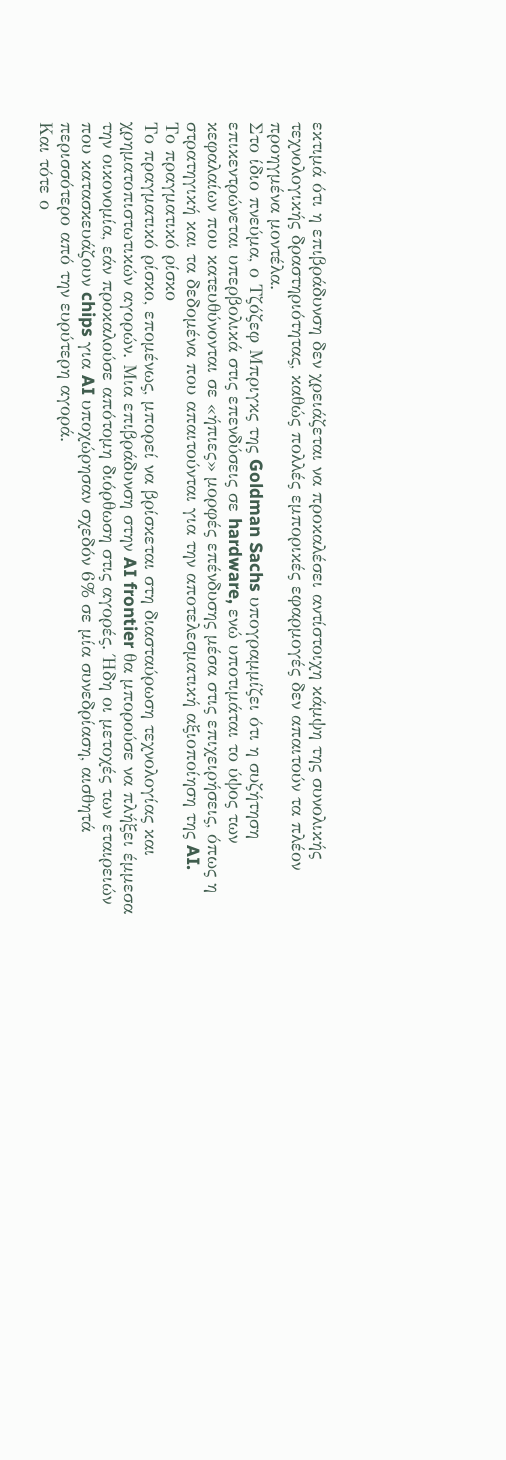εκτιμά ότι η επιβράδυνση δεν χρειάζεται να προκαλέσει αντίστοιχη κάμψη της συνολικής τεχνολογικής δραστηριότητας, καθώς πολλές εμπορικές εφαρμογές δεν απαιτούν τα πλέον προηγμένα μοντέλα.
Στο ίδιο πνεύμα, ο Τζόζεφ Μπριγκς της Goldman Sachs υπογραμμίζει ότι η συζήτηση επικεντρώνεται υπερβολικά στις επενδύσεις σε hardware, ενώ υποτιμάται το ύψος των κεφαλαίων που κατευθύνονται σε «ήπιες» μορφές επένδυσης μέσα στις επιχειρήσεις, όπως η στρατηγική και τα δεδομένα που απαιτούνται για την αποτελεσματική αξιοποίηση της AI.
Το πραγματικό ρίσκο
Το πραγματικό ρίσκο, επομένως, μπορεί να βρίσκεται στη διασταύρωση τεχνολογίας και χρηματοπιστωτικών αγορών. Μια επιβράδυνση στην AI frontier θα μπορούσε να πλήξει έμμεσα την οικονομία, εάν προκαλούσε απότομη διόρθωση στις αγορές. Ήδη οι μετοχές των εταιρειών που κατασκευάζουν chips για AI υποχώρησαν σχεδόν 6% σε μία συνεδρίαση, αισθητά περισσότερο από την ευρύτερη αγορά.
Και τότε ο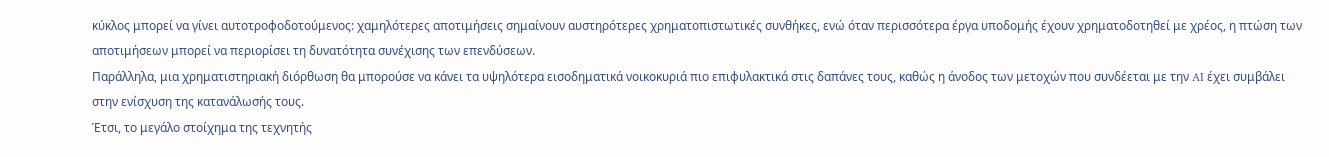κύκλος μπορεί να γίνει αυτοτροφοδοτούμενος: χαμηλότερες αποτιμήσεις σημαίνουν αυστηρότερες χρηματοπιστωτικές συνθήκες, ενώ όταν περισσότερα έργα υποδομής έχουν χρηματοδοτηθεί με χρέος, η πτώση των αποτιμήσεων μπορεί να περιορίσει τη δυνατότητα συνέχισης των επενδύσεων.
Παράλληλα, μια χρηματιστηριακή διόρθωση θα μπορούσε να κάνει τα υψηλότερα εισοδηματικά νοικοκυριά πιο επιφυλακτικά στις δαπάνες τους, καθώς η άνοδος των μετοχών που συνδέεται με την AI έχει συμβάλει στην ενίσχυση της κατανάλωσής τους.
Έτσι, το μεγάλο στοίχημα της τεχνητής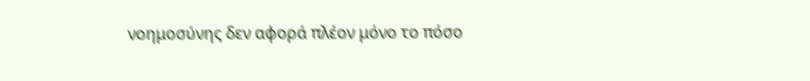νοημοσύνης δεν αφορά πλέον μόνο το πόσο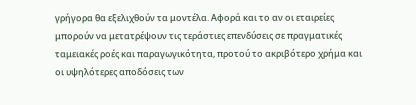γρήγορα θα εξελιχθούν τα μοντέλα. Αφορά και το αν οι εταιρείες μπορούν να μετατρέψουν τις τεράστιες επενδύσεις σε πραγματικές ταμειακές ροές και παραγωγικότητα, προτού το ακριβότερο χρήμα και οι υψηλότερες αποδόσεις των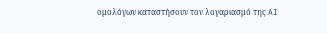ομολόγων καταστήσουν τον λογαριασμό της AI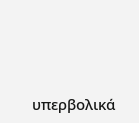υπερβολικά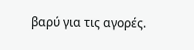βαρύ για τις αγορές.